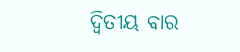ଦ୍ବିତୀୟ ବାର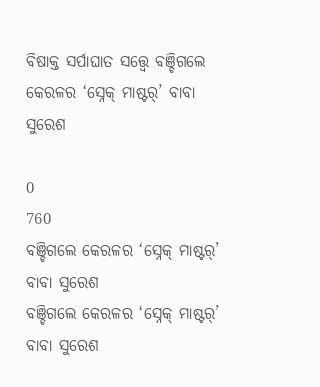ବିଷାକ୍ତ ସର୍ପାଘାତ ସତ୍ତ୍ବେ ବଞ୍ଚିଗଲେ କେରଳର ‘ସ୍ନେକ୍‌ ମାଷ୍ଟର୍‌’ ବାବା ସୁରେଶ

0
760
ବଞ୍ଚିଗଲେ କେରଳର ‘ସ୍ନେକ୍‌ ମାଷ୍ଟର୍‌’ ବାବା ସୁରେଶ
ବଞ୍ଚିଗଲେ କେରଳର ‘ସ୍ନେକ୍‌ ମାଷ୍ଟର୍‌’ ବାବା ସୁରେଶ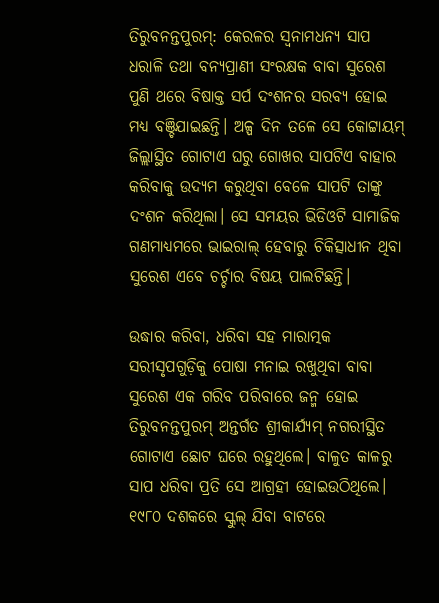ତିରୁବନନ୍ତପୁରମ୍: କେରଳର ସ୍ବନାମଧନ୍ୟ ସାପ ଧରାଳି ତଥା ବନ୍ୟପ୍ରାଣୀ ସଂରକ୍ଷକ ବାବା ସୁରେଶ ପୁଣି ଥରେ ବିଷାକ୍ତ ସର୍ପ ଦଂଶନର ସରବ୍ୟ ହୋଇ ମଧ୍ୟ ବଞ୍ଚିଯାଇଛନ୍ତି। ଅଳ୍ପ ଦିନ ତଳେ ସେ କୋଟ୍ଟାୟମ୍‌ ଜିଲ୍ଲାସ୍ଥିତ ଗୋଟାଏ ଘରୁ ଗୋଖର ସାପଟିଏ ବାହାର କରିବାକୁ ଉଦ୍ୟମ କରୁଥିବା ବେଳେ ସାପଟି ତାଙ୍କୁ ଦଂଶନ କରିଥିଲା। ସେ ସମୟର ଭିଡିଓଟି ସାମାଜିକ ଗଣମାଧ୍ୟମରେ ଭାଇରାଲ୍‌ ହେବାରୁ ଚିକିତ୍ସାଧୀନ ଥିବା ସୁରେଶ ଏବେ ଚର୍ଚ୍ଚାର ବିଷୟ ପାଲଟିଛନ୍ତି।

ଉଦ୍ଧାର କରିବା, ଧରିବା ସହ ମାରାତ୍ମକ ସରୀସୃପଗୁଡ଼ିକୁ ପୋଷା ମନାଇ ରଖୁଥିବା ବାବା ସୁରେଶ ଏକ ଗରିବ ପରିବାରେ ଜନ୍ମ ହୋଇ ତିରୁବନନ୍ତପୁରମ୍‌ ଅନ୍ତର୍ଗତ ଶ୍ରୀକାର୍ଯ୍ୟମ୍‌ ନଗରୀସ୍ଥିତ ଗୋଟାଏ ଛୋଟ ଘରେ ରହୁଥିଲେ। ବାଳୁତ କାଳରୁ ସାପ ଧରିବା ପ୍ରତି ସେ ଆଗ୍ରହୀ ହୋଇଉଠିଥିଲେ। ୧୯୮୦ ଦଶକରେ ସ୍କୁଲ୍‌ ଯିବା ବାଟରେ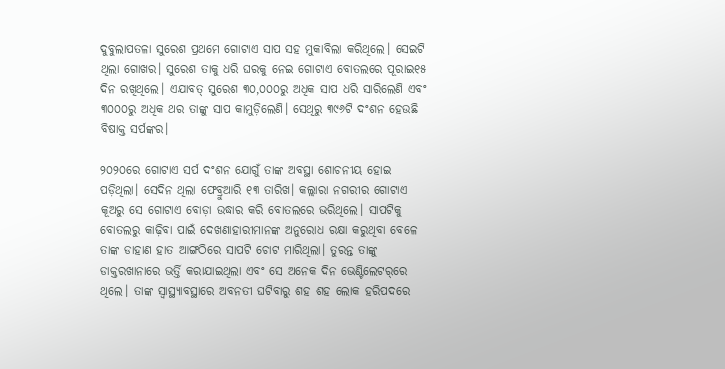ଦୁବୁଲାପତଳା ସୁରେଶ ପ୍ରଥମେ ଗୋଟାଏ ସାପ ସହ ମୁକାବିଲା କରିଥିଲେ। ସେଇଟି ଥିଲା ଗୋଖର। ସୁରେଶ ତାକୁ ଧରି ଘରକୁ ନେଇ ଗୋଟାଏ ବୋତଲରେ ପୂରାଇ୧୫ ଦିନ ରଖିଥିଲେ। ଏଯାବତ୍‌ ସୁରେଶ ୩୦,୦୦୦ରୁ ଅଧିକ ସାପ ଧରି ସାରିଲେଣି ଏବଂ ୩୦୦୦ରୁ ଅଧିକ ଥର ତାଙ୍କୁ ସାପ କାମୁଡ଼ିଲେଣି। ସେଥିରୁ ୩୯୬ଟି ଦଂଶନ ହେଉଛି ବିଷାକ୍ତ ସର୍ପଙ୍କର।

୨୦୨୦ରେ ଗୋଟାଏ ସର୍ପ ଦଂଶନ ଯୋଗୁଁ ତାଙ୍କ ଅବସ୍ଥା ଶୋଚନୀୟ ହୋଇ ପଡ଼ିଥିଲା। ସେଦିନ ଥିଲା ଫେବ୍ରୁଆରି ୧୩ ତାରିଖ। କଲ୍ଲାରା ନଗରୀର ଗୋଟାଏ କୂଅରୁ ସେ ଗୋଟାଏ ବୋଡ଼ା ଉଦ୍ଧାର କରି ବୋତଲରେ ଭରିଥିଲେ। ସାପଟିକୁ ବୋତଲରୁ କାଢ଼ିବା ପାଇଁ ଦେଖଣାହାରୀମାନଙ୍କ ଅନୁରୋଧ ରକ୍ଷା କରୁଥିବା ବେଳେ ତାଙ୍କ ଡାହାଣ ହାତ ଆଙ୍ଗଠିରେ ସାପଟି ଚୋଟ ମାରିଥିଲା। ତୁରନ୍ତ ତାଙ୍କୁ ଡାକ୍ତରଖାନାରେ ଭର୍ତ୍ତି କରାଯାଇଥିଲା ଏବଂ ସେ ଅନେକ ଦିନ ଭେଣ୍ଟିଲେଟର୍‌ରେ ଥିଲେ। ତାଙ୍କ ସ୍ବାସ୍ଥ୍ୟାବସ୍ଥାରେ ଅବନତୀ ଘଟିବାରୁ ଶହ ଶହ ଲୋକ ହରିପଦରେ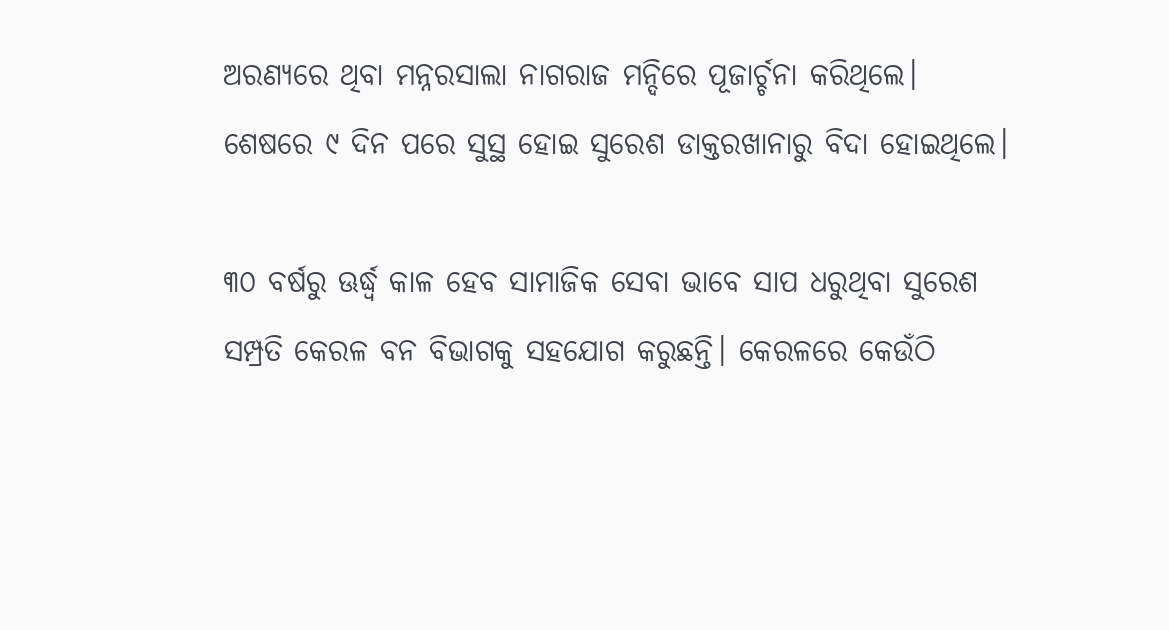ଅରଣ୍ୟରେ ଥିବା ମନ୍ନରସାଲା ନାଗରାଜ ମନ୍ଦିରେ ପୂଜାର୍ଚ୍ଚନା କରିଥିଲେ। ଶେଷରେ ୯ ଦିନ ପରେ ସୁସ୍ଥ ହୋଇ ସୁରେଶ ଡାକ୍ତରଖାନାରୁ ବିଦା ‌ହୋଇଥିଲେ।

୩୦ ବର୍ଷରୁ ଊର୍ଦ୍ଧ୍ବ କାଳ ହେବ ସାମାଜିକ ସେବା ଭାବେ ସାପ ଧରୁଥିବା ସୁରେଶ ସମ୍ପ୍ରତି କେରଳ ବନ ବିଭାଗକୁ ସହଯୋଗ କରୁଛନ୍ତି। କେରଳରେ କେଉଁଠି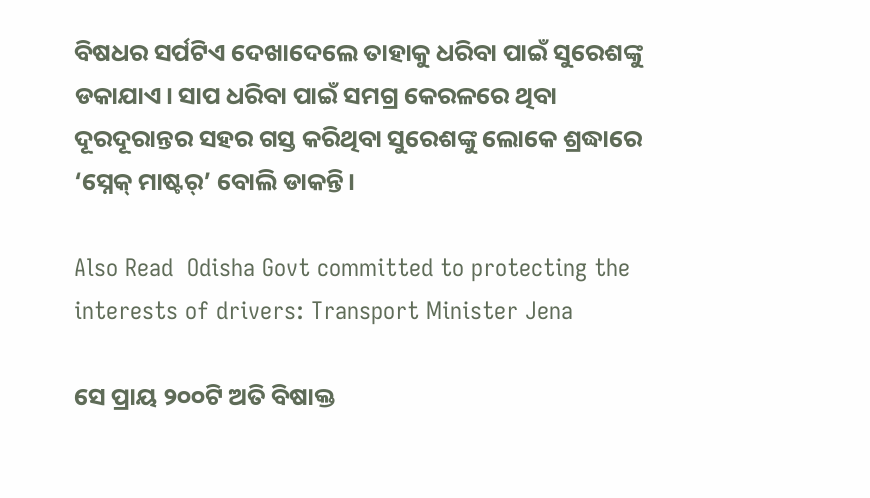ବିଷଧର ସର୍ପଟିଏ ଦେଖାଦେଲେ ତାହାକୁ ଧରିବା ପାଇଁ ସୁରେଶଙ୍କୁ ଡକାଯାଏ। ସାପ ଧରିବା ପାଇଁ ସମଗ୍ର କେରଳରେ ଥିବା ଦୂରଦୂରାନ୍ତର ସହର ଗସ୍ତ କରିଥିବା ସୁରେଶଙ୍କୁ ଲୋକେ ଶ୍ରଦ୍ଧାରେ ‘ସ୍ନେକ୍‌ ମାଷ୍ଟର୍‌’ ବୋଲି ଡାକନ୍ତି।

Also Read  Odisha Govt committed to protecting the interests of drivers: Transport Minister Jena

ସେ ପ୍ରାୟ ୨୦୦ଟି ଅତି ବିଷାକ୍ତ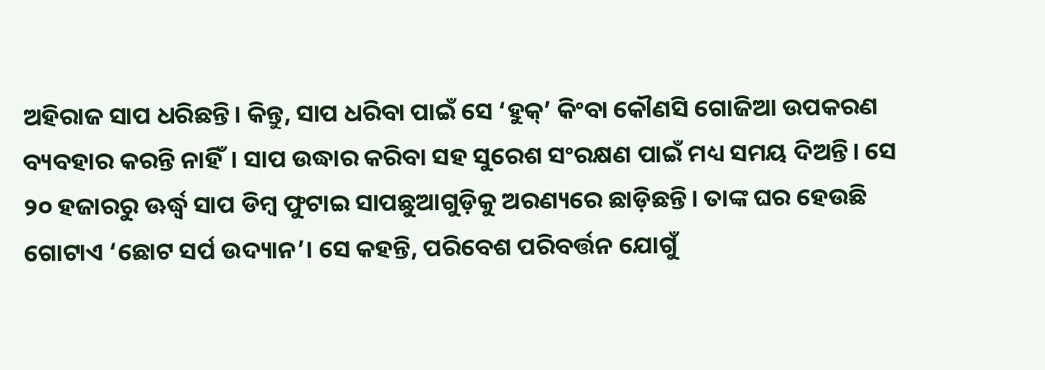ଅହିରାଜ ସାପ ଧରିଛନ୍ତି। କିନ୍ତୁ, ସାପ ଧରିବା ପାଇଁ ସେ ‘ହୁକ୍‌’ କିଂବା କୌଣସି ଗୋଜିଆ ଉପକରଣ ବ୍ୟବହାର କରନ୍ତି ନାହିଁ। ସାପ ଉଦ୍ଧାର କରିବା ସହ ସୁରେଶ ସଂରକ୍ଷଣ ପାଇଁ ମଧ୍ୟ ସମୟ ଦିଅନ୍ତି। ସ‌େ ୨୦ ହଜାରରୁ ଊର୍ଦ୍ଧ୍ବ ସାପ ଡିମ୍ବ ଫୁଟାଇ ସାପଛୁଆଗୁଡ଼ିକୁ ଅରଣ୍ୟରେ ଛାଡ଼ିଛନ୍ତି। ତାଙ୍କ ଘର ହେଉଛି ଗୋଟାଏ ‘ଛୋଟ ସର୍ପ ଉଦ୍ୟାନ’। ସେ କହନ୍ତି, ପରିବେଶ ପରିବର୍ତ୍ତନ ଯୋଗୁଁ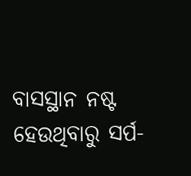ବାସସ୍ଥାନ ନଷ୍ଟ ହେଉଥିବାରୁ ସର୍ପ-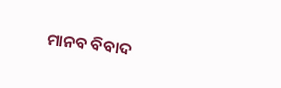ମାନବ ବିବାଦ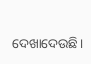ଦେଖାଦେଉଛି।